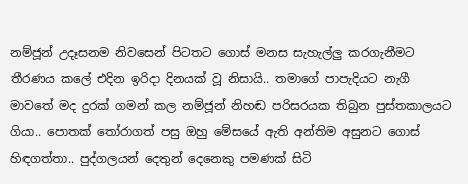නම්ජූන් උදෑසනම නිවසෙන් පිටතට ගොස් මනස සැහැල්ලු කරගැනීමට තීරණය කලේ එදින ඉරිදා දිනයක් වූ නිසායි.. තමාගේ පාපැදියට නැගී මාවතේ මද දුරක් ගමන් කල නම්ජූන් නිහඬ පරිසරයක තිබුන පුස්තකාලයට ගියා.. පොතක් තෝරාගත් පසු ඔහු මේසයේ ඇති අන්තිම අසුනට ගොස් හිඳගත්තා.. පුද්ගලයන් දෙතුන් දෙනෙකු පමණක් සිටි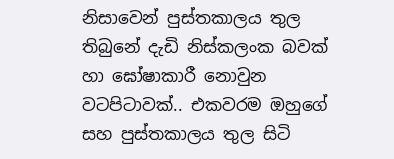නිසාවෙන් පුස්තකාලය තුල තිබුනේ දැඩි නිස්කලංක බවක් හා ඝෝෂාකාරී නොවුන වටපිටාවක්.. එකවරම ඔහුගේ සහ පුස්තකාලය තුල සිටි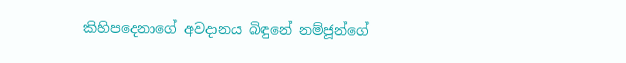කිහිපදෙනාගේ අවදානය බිඳුනේ නම්ජූන්ගේ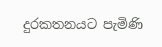දුරකතනයට පැමිණි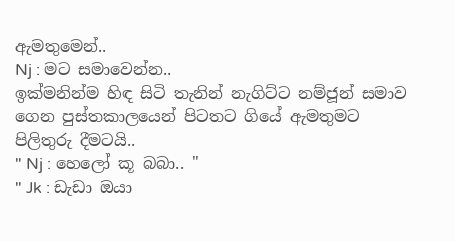ඇමතුමෙන්..
Nj : මට සමාවෙන්න..
ඉක්මනින්ම හිඳ සිටි තැනින් නැගිට්ට නම්ජූන් සමාව ගෙන පුස්තකාලයෙන් පිටතට ගියේ ඇමතුමට පිලිතුරු දීමටයි..
" Nj : හෙලෝ කූ බබා.. "
" Jk : ඩැඩා ඔයා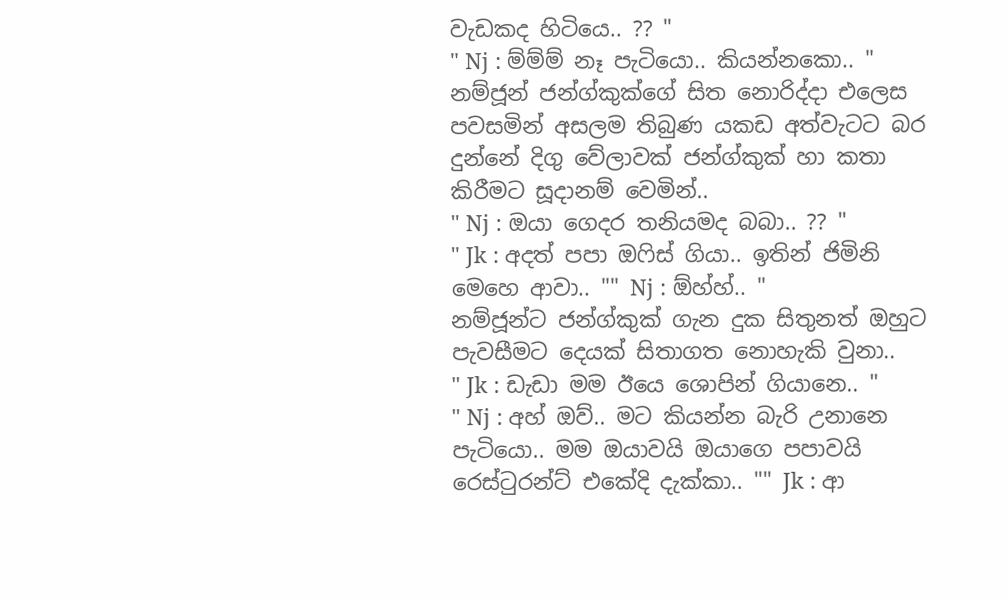වැඩකද හිටියෙ.. ?? "
" Nj : ම්ම්ම් නෑ පැටියො.. කියන්නකො.. "
නම්ජූන් ජන්ග්කුක්ගේ සිත නොරිද්දා එලෙස පවසමින් අසලම තිබුණ යකඩ අත්වැටට බර දුන්නේ දිගු වේලාවක් ජන්ග්කුක් හා කතා කිරීමට සූදානම් වෙමින්..
" Nj : ඔයා ගෙදර තනියමද බබා.. ?? "
" Jk : අදත් පපා ඔෆිස් ගියා.. ඉතින් ජිමිනි
මෙහෙ ආවා.. "" Nj : ඕහ්හ්.. "
නම්ජූන්ට ජන්ග්කුක් ගැන දුක සිතුනත් ඔහුට පැවසීමට දෙයක් සිතාගත නොහැකි වුනා..
" Jk : ඩැඩා මම ඊයෙ ශොපින් ගියානෙ.. "
" Nj : අහ් ඔව්.. මට කියන්න බැරි උනානෙ
පැටියො.. මම ඔයාවයි ඔයාගෙ පපාවයි
රෙස්ටුරන්ට් එකේදි දැක්කා.. "" Jk : ආ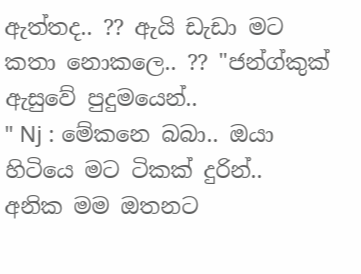ඇත්තද.. ?? ඇයි ඩැඩා මට
කතා නොකලෙ.. ?? "ජන්ග්කුක් ඇසුවේ පුදුමයෙන්..
" Nj : මේකනෙ බබා.. ඔයා හිටියෙ මට ටිකක් දුරින්..
අනික මම ඔතනට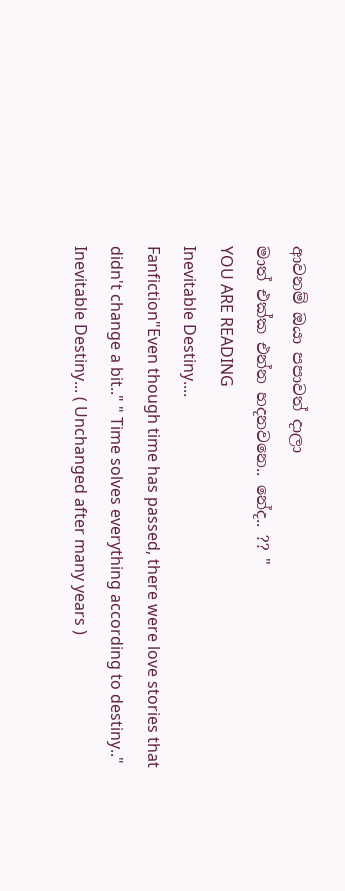ආවනම් ඔයා පපාවත් දාලා
මාත් එක්ක එන්න හදනවනෙ.. නේද.. ?? "
YOU ARE READING
Inevitable Destiny....
Fanfiction"Even though time has passed, there were love stories that didn't change a bit.." " Time solves everything according to destiny.." Inevitable Destiny... ( Unchanged after many years )